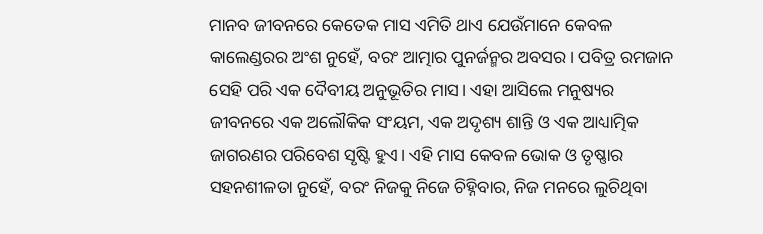ମାନବ ଜୀବନରେ କେତେକ ମାସ ଏମିତି ଥାଏ ଯେଉଁମାନେ କେବଳ କାଲେଣ୍ଡରର ଅଂଶ ନୁହେଁ, ବରଂ ଆତ୍ମାର ପୁନର୍ଜନ୍ମର ଅବସର। ପବିତ୍ର ରମଜାନ ସେହି ପରି ଏକ ଦୈବୀୟ ଅନୁଭୂତିର ମାସ। ଏହା ଆସିଲେ ମନୁଷ୍ୟର ଜୀବନରେ ଏକ ଅଲୌକିକ ସଂୟମ, ଏକ ଅଦୃଶ୍ୟ ଶାନ୍ତି ଓ ଏକ ଆଧ୍ୟାତ୍ମିକ ଜାଗରଣର ପରିବେଶ ସୃଷ୍ଟି ହୁଏ। ଏହି ମାସ କେବଳ ଭୋକ ଓ ତୃଷ୍ଣାର ସହନଶୀଳତା ନୁହେଁ, ବରଂ ନିଜକୁ ନିଜେ ଚିହ୍ନିବାର, ନିଜ ମନରେ ଲୁଚିଥିବା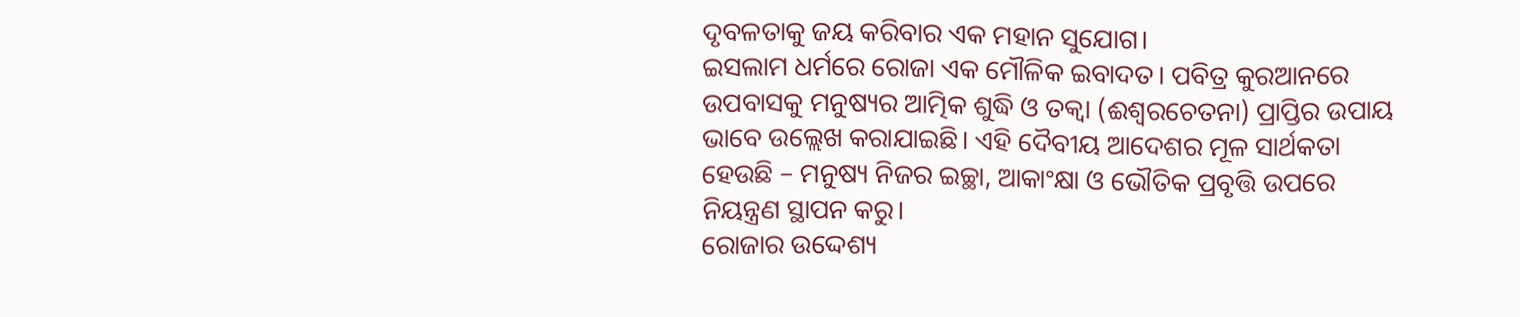ଦୃବଳତାକୁ ଜୟ କରିବାର ଏକ ମହାନ ସୁଯୋଗ।
ଇସଲାମ ଧର୍ମରେ ରୋଜା ଏକ ମୌଳିକ ଇବାଦତ। ପବିତ୍ର କୁରଆନରେ ଉପବାସକୁ ମନୁଷ୍ୟର ଆତ୍ମିକ ଶୁଦ୍ଧି ଓ ତକ୍ୱା (ଈଶ୍ୱରଚେତନା) ପ୍ରାପ୍ତିର ଉପାୟ ଭାବେ ଉଲ୍ଲେଖ କରାଯାଇଛି। ଏହି ଦୈବୀୟ ଆଦେଶର ମୂଳ ସାର୍ଥକତା ହେଉଛି – ମନୁଷ୍ୟ ନିଜର ଇଚ୍ଛା, ଆକାଂକ୍ଷା ଓ ଭୌତିକ ପ୍ରବୃତ୍ତି ଉପରେ ନିୟନ୍ତ୍ରଣ ସ୍ଥାପନ କରୁ।
ରୋଜାର ଉଦ୍ଦେଶ୍ୟ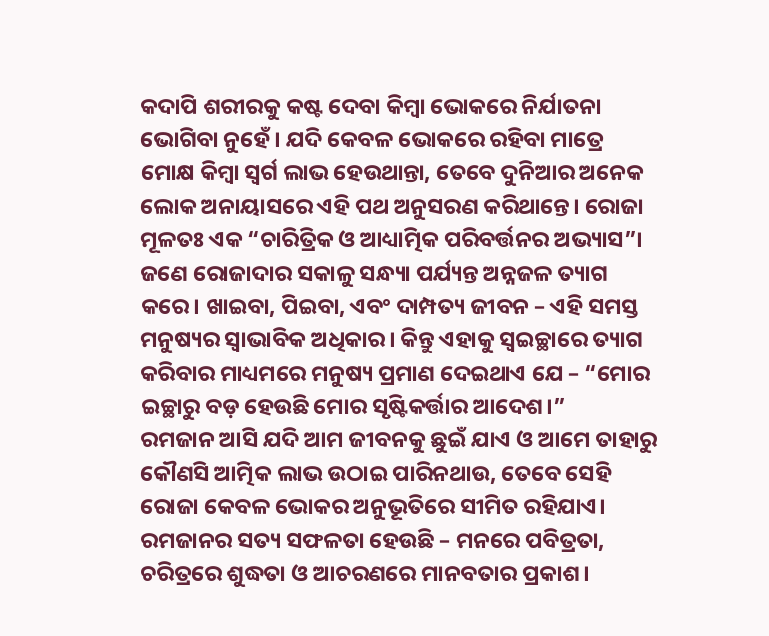କଦାପି ଶରୀରକୁ କଷ୍ଟ ଦେବା କିମ୍ବା ଭୋକରେ ନିର୍ଯାତନା ଭୋଗିବା ନୁହେଁ। ଯଦି କେବଳ ଭୋକରେ ରହିବା ମାତ୍ରେ ମୋକ୍ଷ କିମ୍ବା ସ୍ୱର୍ଗ ଲାଭ ହେଉଥାନ୍ତା, ତେବେ ଦୁନିଆର ଅନେକ ଲୋକ ଅନାୟାସରେ ଏହି ପଥ ଅନୁସରଣ କରିଥାନ୍ତେ। ରୋଜା ମୂଳତଃ ଏକ “ଚାରିତ୍ରିକ ଓ ଆଧ୍ୟାତ୍ମିକ ପରିବର୍ତ୍ତନର ଅଭ୍ୟାସ”।
ଜଣେ ରୋଜାଦାର ସକାଳୁ ସନ୍ଧ୍ୟା ପର୍ଯ୍ୟନ୍ତ ଅନ୍ନଜଳ ତ୍ୟାଗ କରେ। ଖାଇବା, ପିଇବା, ଏବଂ ଦାମ୍ପତ୍ୟ ଜୀବନ – ଏହି ସମସ୍ତ ମନୁଷ୍ୟର ସ୍ୱାଭାବିକ ଅଧିକାର। କିନ୍ତୁ ଏହାକୁ ସ୍ୱଇଚ୍ଛାରେ ତ୍ୟାଗ କରିବାର ମାଧ୍ୟମରେ ମନୁଷ୍ୟ ପ୍ରମାଣ ଦେଇଥାଏ ଯେ – “ମୋର ଇଚ୍ଛାରୁ ବଡ଼ ହେଉଛି ମୋର ସୃଷ୍ଟିକର୍ତ୍ତାର ଆଦେଶ।”
ରମଜାନ ଆସି ଯଦି ଆମ ଜୀବନକୁ ଛୁଇଁ ଯାଏ ଓ ଆମେ ତାହାରୁ କୌଣସି ଆତ୍ମିକ ଲାଭ ଉଠାଇ ପାରିନଥାଉ, ତେବେ ସେହି ରୋଜା କେବଳ ଭୋକର ଅନୁଭୂତିରେ ସୀମିତ ରହିଯାଏ। ରମଜାନର ସତ୍ୟ ସଫଳତା ହେଉଛି – ମନରେ ପବିତ୍ରତା, ଚରିତ୍ରରେ ଶୁଦ୍ଧତା ଓ ଆଚରଣରେ ମାନବତାର ପ୍ରକାଶ।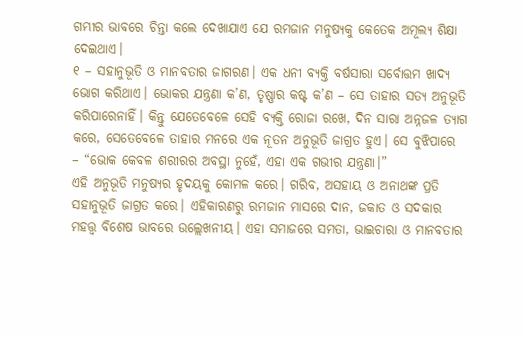ଗମ୍ଭୀର ଭାବରେ ଚିନ୍ତା କଲେ ଦେଖାଯାଏ ଯେ ରମଜାନ ମନୁଷ୍ୟକୁ କେତେକ ଅମୂଲ୍ୟ ଶିକ୍ଷା ଦେଇଥାଏ।
୧ – ସହାନୁଭୂତି ଓ ମାନବତାର ଜାଗରଣ। ଏକ ଧନୀ ବ୍ୟକ୍ତି ବର୍ଷସାରା ସର୍ବୋତ୍ତମ ଖାଦ୍ୟ ଭୋଗ କରିଥାଏ। ଭୋକର ଯନ୍ତ୍ରଣା କ’ଣ, ତୃଷ୍ଣାର କଷ୍ଟ କ’ଣ – ସେ ତାହାର ସତ୍ୟ ଅନୁଭୂତି କରିପାରେନାହିଁ। କିନ୍ତୁ ଯେତେବେଳେ ସେହି ବ୍ୟକ୍ତି ରୋଜା ରଖେ, ଦିନ ସାରା ଅନ୍ନଜଳ ତ୍ୟାଗ କରେ, ସେତେବେଳେ ତାହାର ମନରେ ଏକ ନୂତନ ଅନୁଭୂତି ଜାଗ୍ରତ ହୁଏ। ସେ ବୁଝିପାରେ – “ଭୋକ କେବଳ ଶରୀରର ଅବସ୍ଥା ନୁହେଁ, ଏହା ଏକ ଗଭୀର ଯନ୍ତ୍ରଣା।”
ଏହି ଅନୁଭୂତି ମନୁଷ୍ୟର ହୃଦୟକୁ କୋମଳ କରେ। ଗରିବ, ଅସହାୟ ଓ ଅନାଥଙ୍କ ପ୍ରତି ସହାନୁଭୂତି ଜାଗ୍ରତ କରେ। ଏହିକାରଣରୁ ରମଜାନ ମାସରେ ଦାନ, ଜକାତ ଓ ସଦକାର ମହତ୍ତ୍ୱ ବିଶେଷ ଭାବରେ ଉଲ୍ଲେଖନୀୟ। ଏହା ସମାଜରେ ସମତା, ଭାଇଚାରା ଓ ମାନବତାର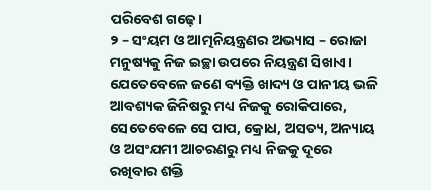ପରିବେଶ ଗଢ଼େ।
୨ – ସଂୟମ ଓ ଆତ୍ମନିୟନ୍ତ୍ରଣର ଅଭ୍ୟାସ – ରୋଜା ମନୁଷ୍ୟକୁ ନିଜ ଇଚ୍ଛା ଉପରେ ନିୟନ୍ତ୍ରଣ ସିଖାଏ। ଯେତେବେଳେ ଜଣେ ବ୍ୟକ୍ତି ଖାଦ୍ୟ ଓ ପାନୀୟ ଭଳି ଆବଶ୍ୟକ ଜିନିଷରୁ ମଧ୍ୟ ନିଜକୁ ରୋକିପାରେ, ସେତେବେଳେ ସେ ପାପ, କ୍ରୋଧ, ଅସତ୍ୟ, ଅନ୍ୟାୟ ଓ ଅସଂଯମୀ ଆଚରଣରୁ ମଧ୍ୟ ନିଜକୁ ଦୂରେ ରଖିବାର ଶକ୍ତି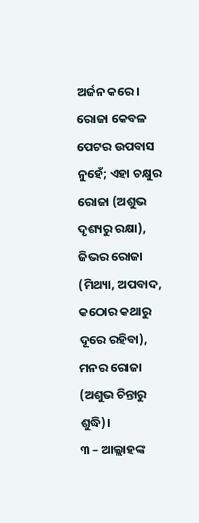ଅର୍ଜନ କରେ।
ରୋଜା କେବଳ ପେଟର ଉପବାସ ନୁହେଁ; ଏହା ଚକ୍ଷୁର ରୋଜା (ଅଶୁଭ ଦୃଶ୍ୟରୁ ରକ୍ଷା), ଜିଭର ରୋଜା (ମିଥ୍ୟା, ଅପବାଦ, କଠୋର କଥାରୁ ଦୂରେ ରହିବା), ମନର ରୋଜା (ଅଶୁଭ ଚିନ୍ତାରୁ ଶୁଦ୍ଧି)।
୩ – ଆଲ୍ଲାହଙ୍କ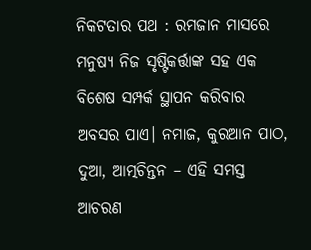ନିକଟତାର ପଥ : ରମଜାନ ମାସରେ ମନୁଷ୍ୟ ନିଜ ସୃଷ୍ଟିକର୍ତ୍ତାଙ୍କ ସହ ଏକ ବିଶେଷ ସମ୍ପର୍କ ସ୍ଥାପନ କରିବାର ଅବସର ପାଏ। ନମାଜ, କୁରଆନ ପାଠ, ଦୁଆ, ଆତ୍ମଚିନ୍ତନ – ଏହି ସମସ୍ତ ଆଚରଣ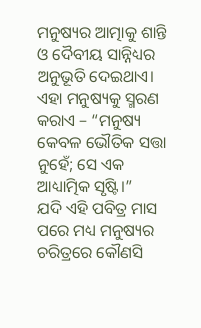ମନୁଷ୍ୟର ଆତ୍ମାକୁ ଶାନ୍ତି ଓ ଦୈବୀୟ ସାନ୍ନିଧ୍ୟର ଅନୁଭୂତି ଦେଇଥାଏ।
ଏହା ମନୁଷ୍ୟକୁ ସ୍ମରଣ କରାଏ – “ମନୁଷ୍ୟ କେବଳ ଭୌତିକ ସତ୍ତା ନୁହେଁ; ସେ ଏକ ଆଧ୍ୟାତ୍ମିକ ସୃଷ୍ଟି।”
ଯଦି ଏହି ପବିତ୍ର ମାସ ପରେ ମଧ୍ୟ ମନୁଷ୍ୟର ଚରିତ୍ରରେ କୌଣସି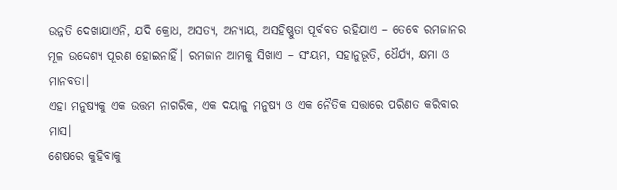ଉନ୍ନତି ଦେଖାଯାଏନି, ଯଦି କ୍ରୋଧ, ଅସତ୍ୟ, ଅନ୍ୟାୟ, ଅସହିଷ୍ଣୁତା ପୂର୍ବବତ ରହିଯାଏ – ତେବେ ରମଜାନର ମୂଳ ଉଦ୍ଦେଶ୍ୟ ପୂରଣ ହୋଇନାହିଁ। ରମଜାନ ଆମକୁ ସିଖାଏ – ସଂୟମ, ସହାନୁଭୂତି, ଧୈର୍ଯ୍ୟ, କ୍ଷମା ଓ ମାନବତା।
ଏହା ମନୁଷ୍ୟକୁ ଏକ ଉତ୍ତମ ନାଗରିକ, ଏକ ଦୟାଳୁ ମନୁଷ୍ୟ ଓ ଏକ ନୈତିକ ସତ୍ତାରେ ପରିଣତ କରିବାର ମାସ।
ଶେଷରେ କୁହିବାକୁ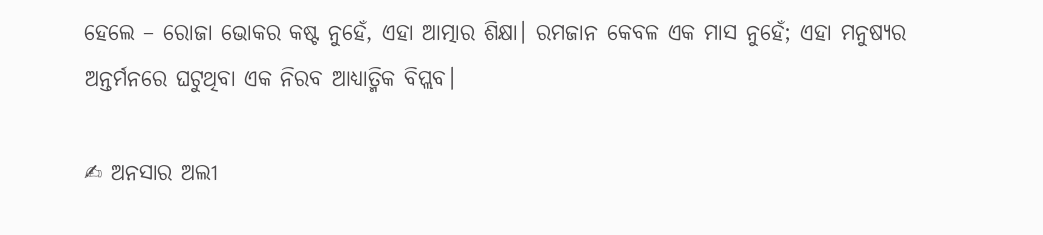ହେଲେ – ରୋଜା ଭୋକର କଷ୍ଟ ନୁହେଁ, ଏହା ଆତ୍ମାର ଶିକ୍ଷା। ରମଜାନ କେବଳ ଏକ ମାସ ନୁହେଁ; ଏହା ମନୁଷ୍ୟର ଅନ୍ତର୍ମନରେ ଘଟୁଥିବା ଏକ ନିରବ ଆଧ୍ୟାତ୍ମିକ ବିପ୍ଲବ।

✍ ଅନସାର ଅଲୀ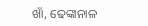ଖାଁ, ଢେଙ୍କାନାଳ